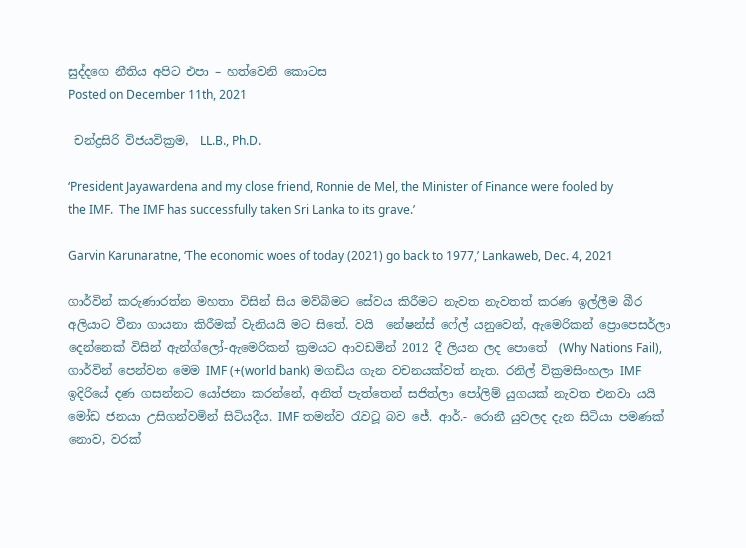සුද්දගෙ නීතිය අපිට එපා – හත්වෙනි කොටස
Posted on December 11th, 2021

 චන්ද්‍රසිරි විජයවික්‍රම,  LL.B., Ph.D.

‘President Jayawardena and my close friend, Ronnie de Mel, the Minister of Finance were fooled by the IMF.  The IMF has successfully taken Sri Lanka to its grave.’

Garvin Karunaratne, ‘The economic woes of today (2021) go back to 1977,’ Lankaweb, Dec. 4, 2021

ගාර්වින් කරුණාරත්න මහතා විසින් සිය මව්බිමට සේවය කිරීමට නැවත නැවතත් කරණ ඉල්ලීම බීර අලියාට වීනා ගායනා කිරීමක් වැනියයි මට සිතේ. වයි  නේෂන්ස් ෆේල් යනුවෙන්, ඇමෙරිකන් ප්‍රොපෙසර්ලා දෙන්නෙක් විසින් ඇන්ග්ලෝ-ඇමෙරිකන් ක්‍රමයට ආවඩමින් 2012 දී ලියන ලද පොතේ  (Why Nations Fail), ගාර්වින් පෙන්වන මෙම IMF (+(world bank) මගඩිය ගැන වචනයක්වත් නැත. රනිල් වික්‍රමසිංහලා IMF ඉදිරියේ දණ ගසන්නට යෝජනා කරන්නේ, අනිත් පැත්තෙන් සජිත්ලා පෝලිම් යුගයක් නැවත එනවා යයි මෝඩ ජනයා උසිගන්වමින් සිටියදීය. IMF තමන්ව රැවටූ බව ජේ. ආර්.- රොනී යුවලද දැන සිටියා පමණක් නොව, වරක්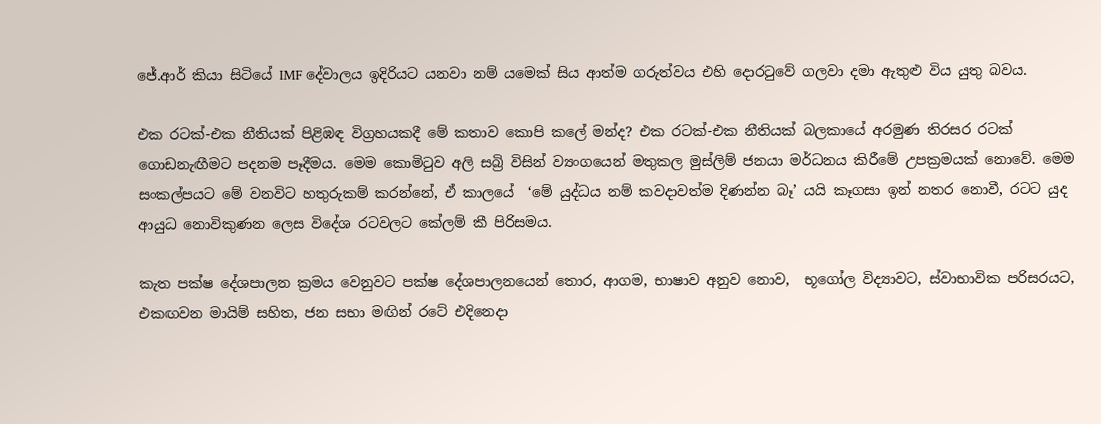ජේ.ආර් කියා සිටියේ IMF දේවාලය ඉදිරියට යනවා නම් යමෙක් සිය ආත්ම ගරුත්වය එහි දොරටුවේ ගලවා දමා ඇතුළු විය යුතු බවය.

එක රටක්-එක නීතියක් පිළිඹඳ විග්‍රහයකදී මේ කතාව කොපි කලේ මන්ද? එක රටක්-එක නීතියක් බලකායේ අරමුණ තිරසර රටක් ගොඩනැඟීමට පදනම පෑදීමය. මෙම කොමිටුව අලි සබ්‍රි විසින් ව්‍යංගයෙන් මතුකල මුස්ලිම් ජනයා මර්ධනය කිරීමේ උපක්‍රමයක් නොවේ. මෙම සංකල්පයට මේ වනවිට හතුරුකම් කරන්නේ, ඒ කාලයේ  ‘මේ යුද්ධය නම් කවදාවත්ම දිණන්න බෑ’ යයි කෑගසා ඉන් නතර නොවී, රටට යුද ආයුධ නොවිකුණන ලෙස විදේශ රටවලට කේලම් කී පිරිසමය.

කැත පක්ෂ දේශපාලන ක්‍රමය වෙනුවට පක්ෂ දේශපාලනයෙන් තොර, ආගම, භාෂාව අනුව නොව,  භූගෝල විද්‍යාවට, ස්වාභාවික පරිසරයට, එකඟවන මායිම් සහිත, ජන සභා මඟින් රටේ එදිනෙදා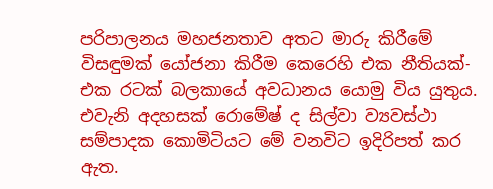පරිපාලනය මහජනතාව අතට මාරු කිරීමේ විසඳුමක් යෝජනා කිරීම කෙරෙහි එක නීතියක්-එක රටක් බලකායේ අවධානය යොමු විය යුතුය. එවැනි අදහසක් රොමේෂ් ද සිල්වා ව්‍යවස්ථා සම්පාදක කොමිටියට මේ වනවිට ඉදිරිපත් කර ඇත.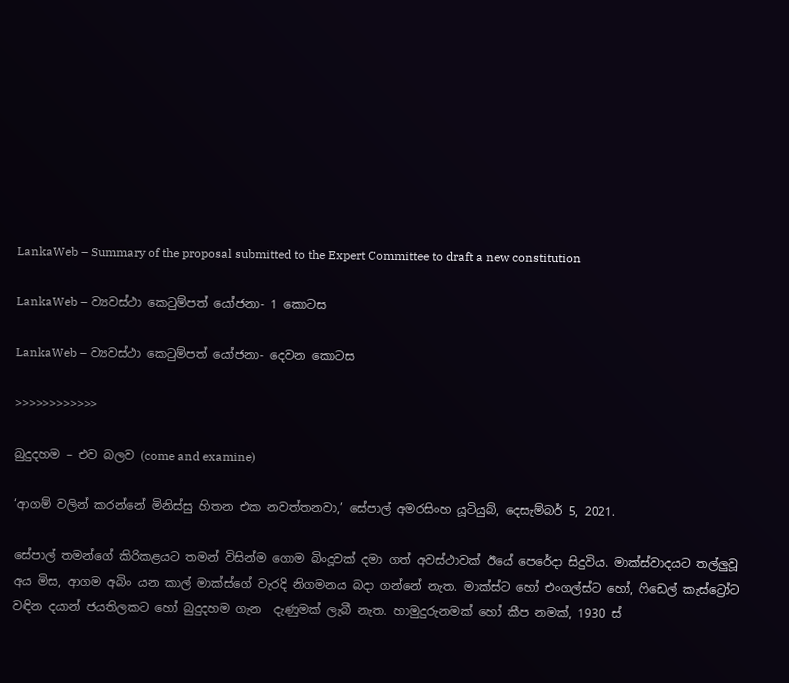LankaWeb – Summary of the proposal submitted to the Expert Committee to draft a new constitution

LankaWeb – ව්‍යවස්ථා කෙටුම්පත් යෝජනා- 1 කොටස

LankaWeb – ව්‍යවස්ථා කෙටුම්පත් යෝජනා- දෙවන කොටස

>>>>>>>>>>>>

බුදුදහම – එව බලව (come and examine)

‘ආගම් වලින් කරන්නේ මිනිස්සු හිතන එක නවත්තනවා,’ සේපාල් අමරසිංහ යූටියුබ්, දෙසැම්බර් 5, 2021.

සේපාල් තමන්ගේ කිරිකළයට තමන් විසින්ම ගොම බිංදූවක් දමා ගත් අවස්ථාවක් ඊයේ පෙරේදා සිදුවිය. මාක්ස්වාදයට තල්ලුවූ අය මිස, ආගම අබිං යන කාල් මාක්ස්ගේ වැරදි නිගමනය බදා ගන්නේ නැත. මාක්ස්ට හෝ එංගල්ස්ට හෝ, ෆිඩෙල් කැස්ට්‍රෝට වඳින දයාන් ජයතිලකට හෝ බුදුදහම ගැන  දැණුමක් ලැබී නැත. හාමුදුරුනමක් හෝ කීප නමක්, 1930 ස්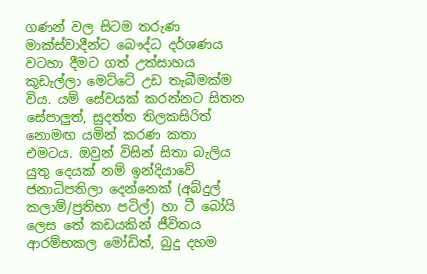ගණන් වල සිටම තරුණ මාක්ස්වාදීන්ට බෞද්ධ දර්ශණය වටහා දීමට ගත් උත්සාහය කූඩැල්ලා මෙට්ටේ උඩ තැබීමක්ම විය. යම් සේවයක් කරන්නට සිතන සේපාලුත්, සුදත්ත තිලකසිරිත් නොමඟ යමින් කරණ කතා එමටය. ඔවුන් විසින් සිතා බැලිය යුතු දෙයක් නම් ඉන්දියාවේ ජනාධිපතිලා දෙන්නෙක් (අබ්දුල් කලාම්/ප්‍රතිභා පටිල්) හා ටී බෝයි ලෙස තේ කඩයකින් ජීවිතය ආරම්භකල මෝඩිත්, බුදු දහම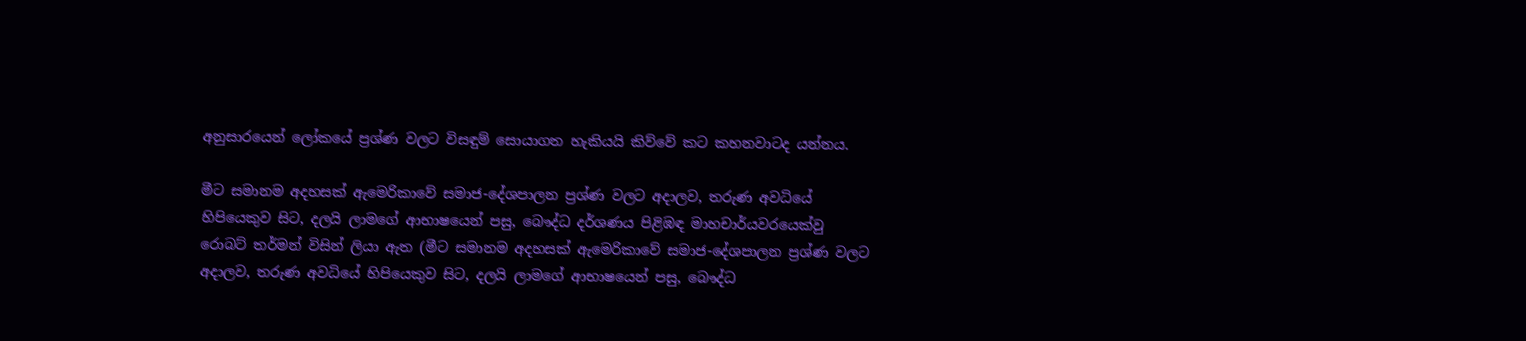අනුසාරයෙන් ලෝකයේ ප්‍රශ්ණ වලට විසඳුම් සොයාගත හැකියයි කිව්වේ කට කහනවාටද යන්නය.

මීට සමානම අදහසක් ඇමෙරිකාවේ සමාජ-දේශපාලන ප්‍රශ්ණ වලට අදාලව, තරුණ අවධියේ හිපියෙකුව සිට, දලයි ලාමගේ ආභාෂයෙන් පසු, බෞද්ධ දර්ශණය පිළිඹඳ මාහචාර්යවරයෙක්වු රොබට් තර්මන් විසින් ලියා ඇත (මීට සමානම අදහසක් ඇමෙරිකාවේ සමාජ-දේශපාලන ප්‍රශ්ණ වලට අදාලව, තරුණ අවධියේ හිපියෙකුව සිට, දලයි ලාමගේ ආභාෂයෙන් පසු, බෞද්ධ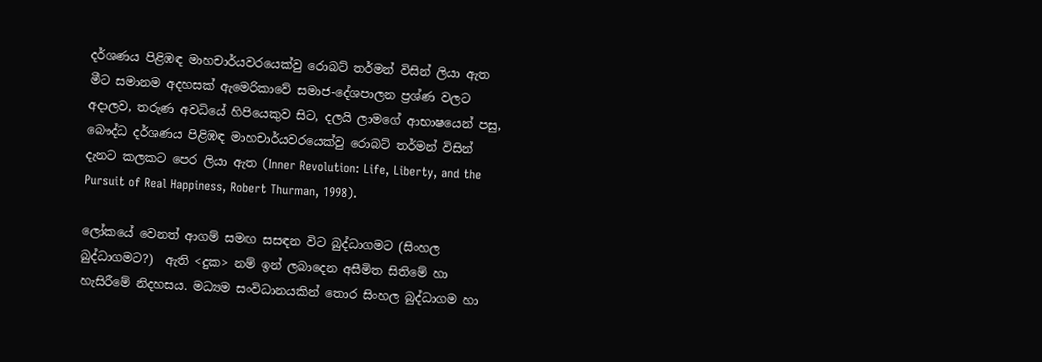දර්ශණය පිළිඹඳ මාහචාර්යවරයෙක්වු රොබට් තර්මන් විසින් ලියා ඇත මීට සමානම අදහසක් ඇමෙරිකාවේ සමාජ-දේශපාලන ප්‍රශ්ණ වලට අදාලව, තරුණ අවධියේ හිපියෙකුව සිට, දලයි ලාමගේ ආභාෂයෙන් පසු, බෞද්ධ දර්ශණය පිළිඹඳ මාහචාර්යවරයෙක්වු රොබට් තර්මන් විසින් දැනට කලකට පෙර ලියා ඇත (Inner Revolution: Life, Liberty, and the Pursuit of Real Happiness, Robert Thurman, 1998).

ලෝකයේ වෙනත් ආගම් සමඟ සසඳන විට බුද්ධාගමට (සිංහල බුද්ධාගමට?)  ඇති <දුක> නම් ඉන් ලබාදෙන අසීමිත සිතිමේ හා හැසිරීමේ නිදහසය. මධ්‍යම සංවිධානයකින් තොර සිංහල බුද්ධාගම හා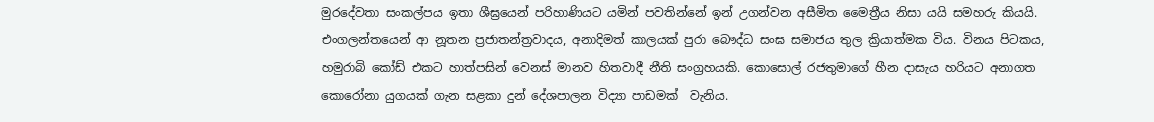මුරදේවතා සංකල්පය ඉතා ශීඝ්‍රයෙන් පරිහාණියට යමින් පවතින්නේ ඉන් උගන්වන අසීමිත මෛත්‍රීය නිසා යයි සමහරු කියයි. එංගලන්තයෙන් ආ නූතන ප්‍රජාතන්ත්‍රවාදය, අනාදිමත් කාලයක් පුරා බෞද්ධ සංඝ සමාජය තුල ක්‍රියාත්මක විය. විනය පිටකය, හමුරාබි කෝඩ් එකට හාත්පසින් වෙනස් මානව හිතවාදී නීති සංග්‍රහයකි. කොසොල් රජතුමාගේ හීන දාසැය හරියට අනාගත කොරෝනා යුගයක් ගැන සළකා දුන් දේශපාලන විද්‍යා පාඩමක්  වැනිය.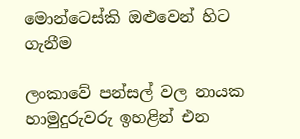මොන්ටෙස්කි ඔළුවෙන් හිට ගැනීම

ලංකාවේ පන්සල් වල නායක හාමුදුරුවරු ඉහළින් එන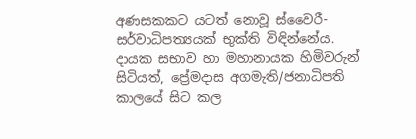අණසකකට යටත් නොවූ ස්වෛරී-සර්වාධිපත්‍යයක් භුක්ති විඳින්නේය. දායක සභාව හා මහානායක හිමිවරුන් සිටියත්, ප්‍රේමදාස අගමැති/ජනාධිපති කාලයේ සිට කල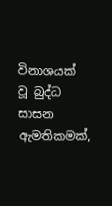විනාශයක් වූ බුද්ධ සාසන ඇමතිකමක්,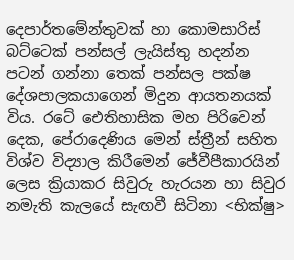දෙපාර්තමේන්තුවක් හා කොමසාරිස් බට්ටෙක් පන්සල් ලැයිස්තු හදන්න පටන් ගන්නා තෙක් පන්සල පක්ෂ දේශපාලකයාගෙන් මිදුන ආයතනයක් විය. රටේ ඓතිහාසික මහ පිරිවෙන් දෙක, පේරාදෙණිය මෙන් ස්ත්‍රීන් සහිත විශ්ව විද්‍යාල කිරීමෙන් ජේවීපීකාරයින් ලෙස ක්‍රියාකර සිවුරු හැරයන හා සිවුර නමැති කැලයේ සැඟවී සිටිනා <භික්ෂු>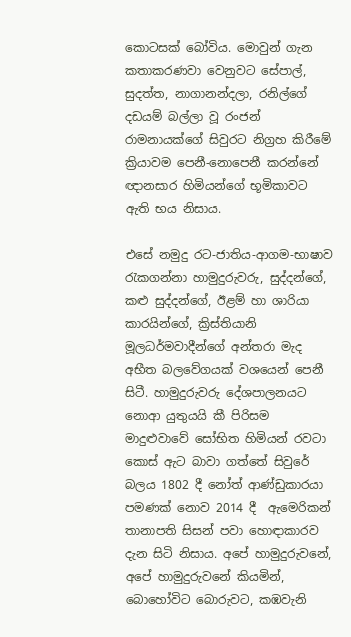කොටසක් බෝවිය. මොවුන් ගැන කතාකරණවා වෙනුවට සේපාල්, සුදත්ත, නාගානන්දලා, රනිල්ගේ දඩයම් බල්ලා වූ රංජන් රාමනායක්ගේ සිවුරට නිග්‍රහ කිරීමේ ක්‍රියාවම පෙනී-නොපෙනී කරන්නේ ඥානසාර හිමියන්ගේ භූමිකාවට ඇති භය නිසාය.

එසේ නමුදු රට-ජාතිය-ආගම-භාෂාව රැකගන්නා හාමුදුරුවරු, සුද්දන්ගේ, කළු සුද්දන්ගේ, ඊළම් හා ශාරියා කාරයින්ගේ, ක්‍රිස්තියානි මූලධර්මවාදීන්ගේ අන්තරා මැද අභීත බලවේගයක් වශයෙන් පෙනී සිටී. හාමුදුරුවරු දේශපාලනයට නොආ යුතුයයි කී පිරිසම මාදුළුවාවේ සෝභිත හිමියන් රවටා කොස් ඇට බාවා ගත්තේ සිවුරේ බලය 1802 දී නෝත් ආණ්ඩුකාරයා පමණක් නොව 2014 දී  ඇමෙරිකන් තානාපති සිසන් පවා හොඳාකාරව දැන සිටි නිසාය. අපේ හාමුදුරුවනේ, අපේ හාමුදුරුවනේ කියමින්, බොහෝවිට බොරුවට, කඹවැනි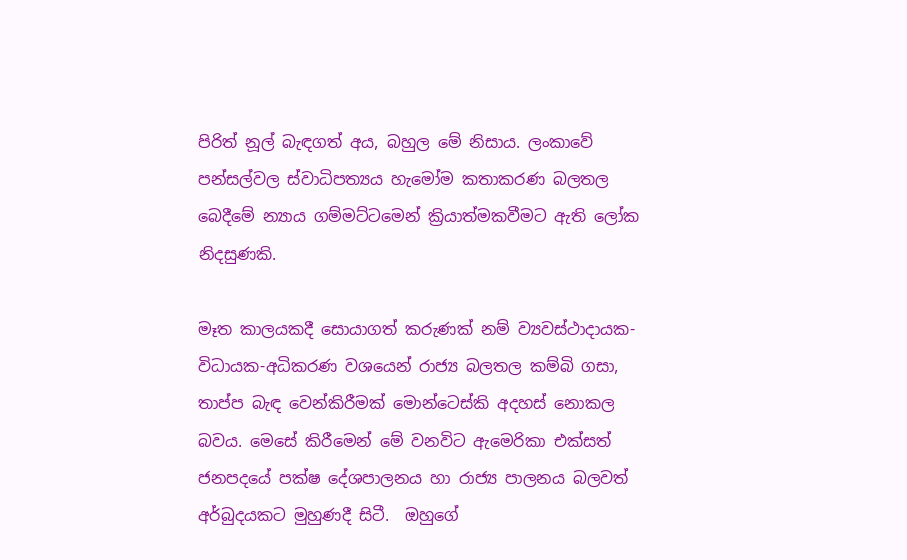පිරිත් නූල් බැඳගත් අය, බහුල මේ නිසාය. ලංකාවේ පන්සල්වල ස්වාධිපත්‍යය හැමෝම කතාකරණ බලතල බෙදීමේ න්‍යාය ගම්මට්ටමෙන් ක්‍රියාත්මකවීමට ඇති ලෝක නිදසුණකි.

මෑත කාලයකදී සොයාගත් කරුණක් නම් ව්‍යවස්ථාදායක-විධායක-අධිකරණ වශයෙන් රාජ්‍ය බලතල කම්බි ගසා, තාප්ප බැඳ වෙන්කිරීමක් මොන්ටෙස්කි අදහස් නොකල බවය. මෙසේ කිරීමෙන් මේ වනවිට ඇමෙරිකා එක්සත් ජනපදයේ පක්ෂ දේශපාලනය හා රාජ්‍ය පාලනය බලවත් අර්බුදයකට මුහුණදී සිටී.  ඔහුගේ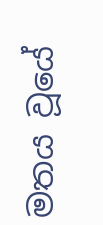මතය වූයේ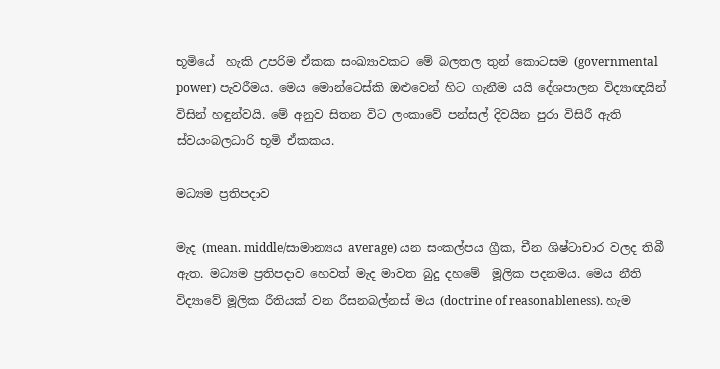භූමියේ  හැකි උපරිම ඒකක සංඛ්‍යාවකට මේ බලතල තුන් කොටසම (governmental power) පැවරීමය. මෙය මොන්ටෙස්කි ඔළුවෙන් හිට ගැනීම යයි දේශපාලන විද්‍යාඥයින් විසින් හඳුන්වයි. මේ අනුව සිතන විට ලංකාවේ පන්සල් දිවයින පුරා විසිරී ඇති ස්වයංබලධාරි භූමි ඒකකය.

මධ්‍යම ප්‍රතිපදාව

මැද (mean. middle/සාමාන්‍යය average) යන සංකල්පය ග්‍රීක, චීන ශිෂ්ටාචාර වලද තිබී ඇත. මධ්‍යම ප්‍රතිපදාව හෙවත් මැද මාවත බුදු දහමේ  මූලික පදනමය. මෙය නීති විද්‍යාවේ මූලික රීතියක් වන රීසනබල්නස් මය (doctrine of reasonableness). හැම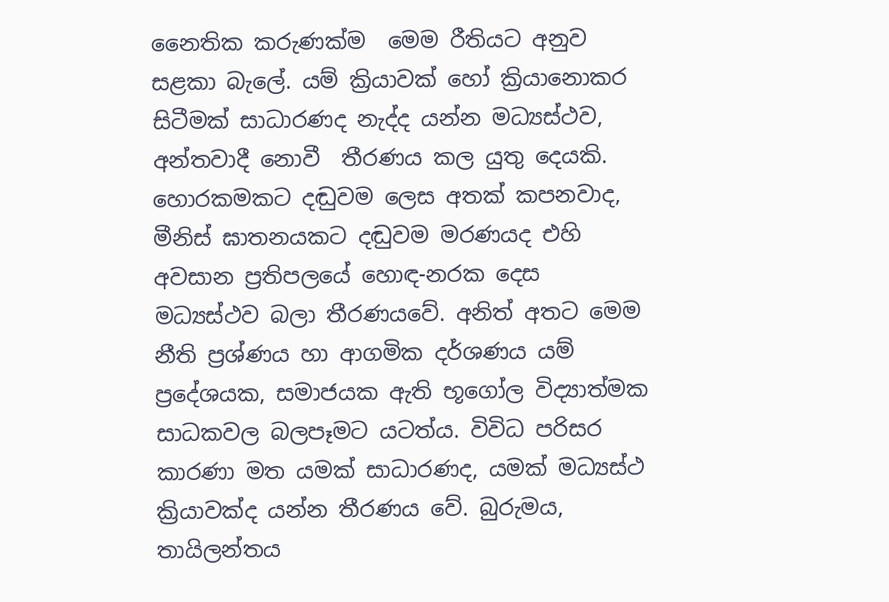නෛතික කරුණක්ම  මෙම රීතියට අනුව සළකා බැලේ. යම් ක්‍රියාවක් හෝ ක්‍රියානොකර සිටීමක් සාධාරණද නැද්ද යන්න මධ්‍යස්ථව, අන්තවාදී නොවී  තීරණය කල යුතු දෙයකි. හොරකමකට දඬුවම ලෙස අතක් කපනවාද, මීනිස් ඝාතනයකට දඬුවම මරණයද එහි අවසාන ප්‍රතිපලයේ හොඳ-නරක දෙස මධ්‍යස්ථව බලා තීරණයවේ. අනිත් අතට මෙම නීති ප්‍රශ්ණය හා ආගමික දර්ශණය යම් ප්‍රදේශයක, සමාජයක ඇති භූගෝල විද්‍යාත්මක සාධකවල බලපෑමට යටත්ය. විවිධ පරිසර කාරණා මත යමක් සාධාරණද, යමක් මධ්‍යස්ථ ක්‍රියාවක්ද යන්න තීරණය වේ. බුරුමය, තායිලන්තය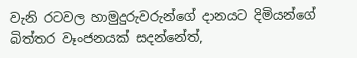වැනි රටවල හාමුදුරුවරුන්ගේ දානයට දිමියන්ගේ බිත්තර වෑංජනයක් සදන්නේත්,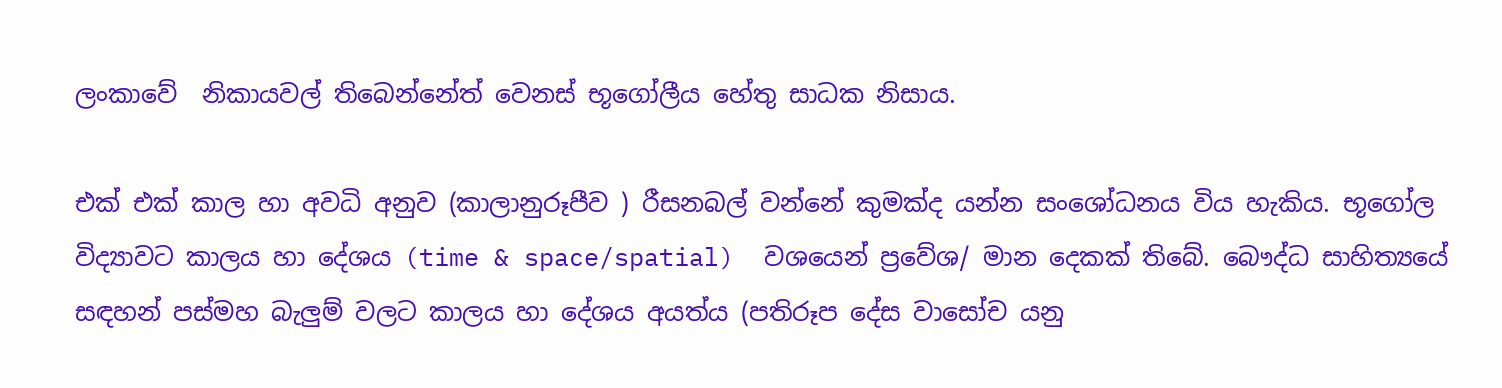ලංකාවේ  නිකායවල් තිබෙන්නේත් වෙනස් භූගෝලීය හේතු සාධක නිසාය.

එක් එක් කාල හා අවධි අනුව (කාලානුරූපීව ) රීසනබල් වන්නේ කුමක්ද යන්න සංශෝධනය විය හැකිය. භූගෝල විද්‍යාවට කාලය හා දේශය (time & space/spatial)  වශයෙන් ප්‍රවේශ/ මාන දෙකක් තිබේ. බෞද්ධ සාහිත්‍යයේ සඳහන් පස්මහ බැලුම් වලට කාලය හා දේශය අයත්ය (පතිරූප දේස වාසෝච යනු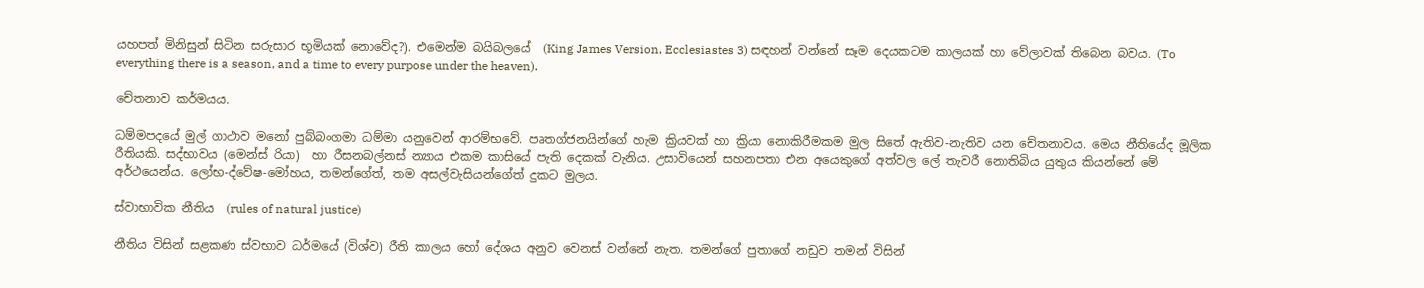යහපත් මිනිසුන් සිටින සරුසාර භූමියක් නොවේද?). එමෙන්ම බයිබලයේ  (King James Version, Ecclesiastes 3) සඳහන් වන්නේ සෑම දෙයකටම කාලයක් හා වේලාවක් තිබෙන බවය. (To everything there is a season, and a time to every purpose under the heaven).

චේතනාව කර්මයය.

ධම්මපදයේ මුල් ගාථාව මනෝ පුබ්බංගමා ධම්මා යනුවෙන් ආරම්භවේ. පෘතග්ජනයින්ගේ හැම ක්‍රියවක් හා ක්‍රියා නොකිරීමකම මුල සිතේ ඇතිව-නැතිව යන චේතනාවය. මෙය නීතියේද මූලික රීතියකි. සද්භාවය (මෙන්ස් රියා)  හා රීසනබල්නස් න්‍යාය එකම කාසියේ පැති දෙකක් වැනිය. උසාවියෙන් සහනපතා එන අයෙකුගේ අත්වල ලේ තැවරී නොතිබිය යුතුය කියන්නේ මේ අර්ථයෙන්ය. ලෝභ-ද්වේෂ-මෝහය, තමන්ගේත්, තම අසල්වැසියන්ගේත් දුකට මුලය.

ස්වාභාවික නීතිය  (rules of natural justice)

නීතිය විසින් සළකණ ස්වභාව ධර්මයේ (විශ්ව) රීති කාලය හෝ දේශය අනුව වෙනස් වන්නේ නැත. තමන්ගේ පුතාගේ නඩුව තමන් විසින්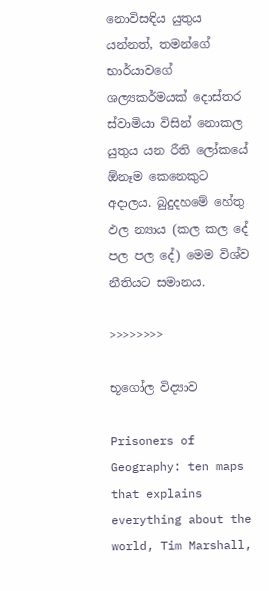නොවිසඳිය යුතුය යන්නත්, තමන්ගේ භාර්යාවගේ ශල්‍යකර්මයක් දොස්තර ස්වාමියා විසින් නොකල යුතුය යන රීති ලෝකයේ ඕනෑම කෙනෙකුට අදාලය. බුදුදහමේ හේතු ඵල න්‍යාය (කල කල දේ පල පල දේ) මෙම විශ්ව නීතියට සමානය.

>>>>>>>>

භූගෝල විද්‍යාව

Prisoners of Geography: ten maps that explains everything about the world, Tim Marshall,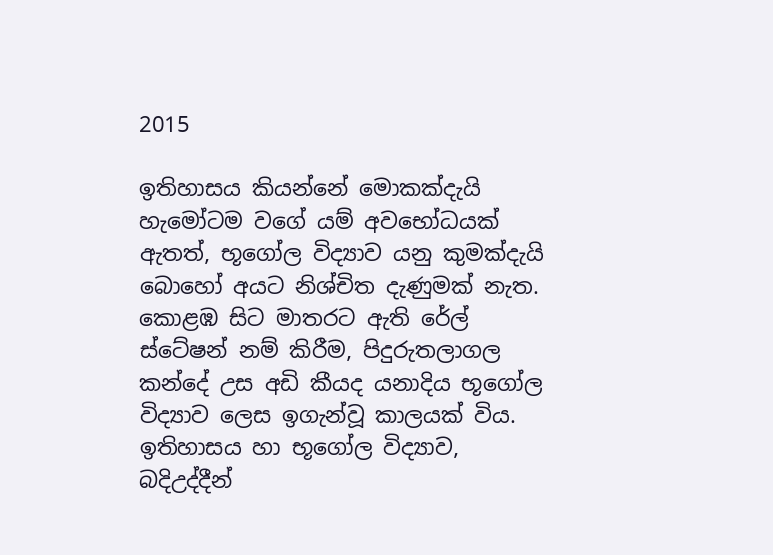2015

ඉතිහාසය කියන්නේ මොකක්දැයි හැමෝටම වගේ යම් අවභෝධයක් ඇතත්, භූගෝල විද්‍යාව යනු කුමක්දැයි බොහෝ අයට නිශ්චිත දැණුමක් නැත. කොළඹ සිට මාතරට ඇති රේල් ස්ටේෂන් නම් කිරීම, පිදුරුතලාගල කන්දේ උස අඩි කීයද යනාදිය භූගෝල විද්‍යාව ලෙස ඉගැන්වූ කාලයක් විය. ඉතිහාසය හා භූගෝල විද්‍යාව, බදිඋද්දීන්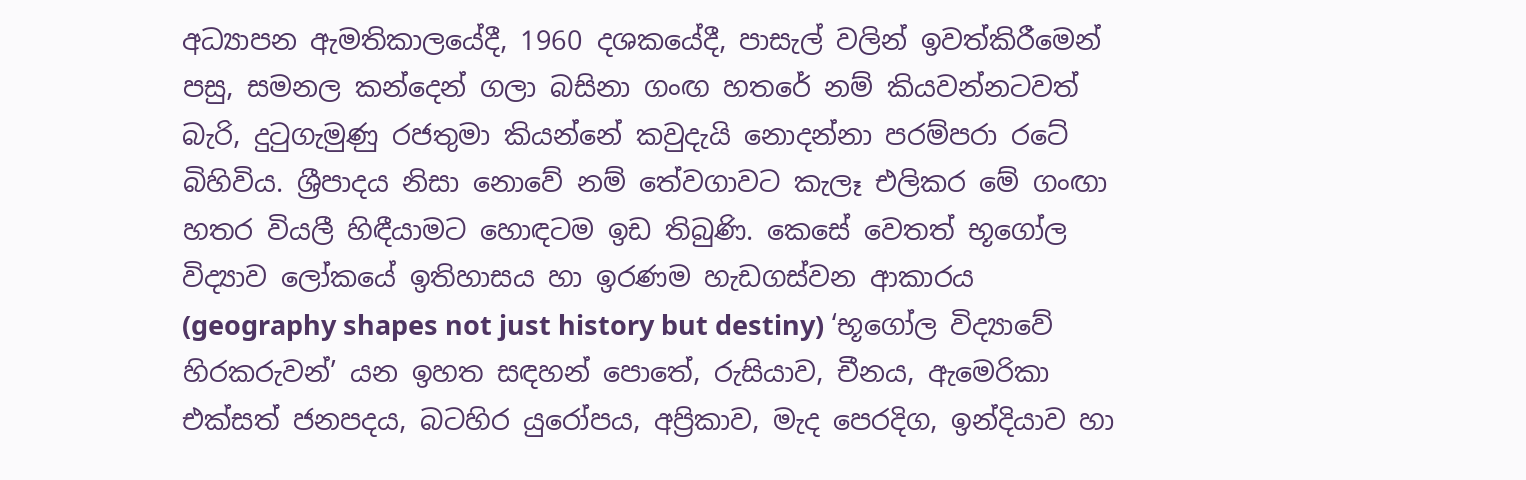අධ්‍යාපන ඇමතිකාලයේදී, 1960 දශකයේදී, පාසැල් වලින් ඉවත්කිරීමෙන් පසු, සමනල කන්දෙන් ගලා බසිනා ගංඟ හතරේ නම් කියවන්නටවත් බැරි, දුටුගැමුණු රජතුමා කියන්නේ කවුදැයි නොදන්නා පරම්පරා රටේ බිහිවිය. ශ්‍රීපාදය නිසා නොවේ නම් තේවගාවට කැලෑ එලිකර මේ ගංඟා හතර වියලී හිඳීයාමට හොඳටම ඉඩ තිබුණි. කෙසේ වෙතත් භූගෝල විද්‍යාව ලෝකයේ ඉතිහාසය හා ඉරණම හැඩගස්වන ආකාරය (geography shapes not just history but destiny) ‘භූගෝල විද්‍යාවේ හිරකරුවන්’ යන ඉහත සඳහන් පොතේ, රුසියාව, චීනය, ඇමෙරිකා එක්සත් ජනපදය, බටහිර යුරෝපය, අප්‍රිකාව, මැද පෙරදිග, ඉන්දියාව හා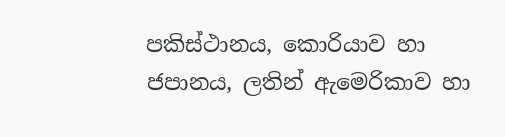පකිස්ථානය, කොරියාව හා ජපානය, ලතින් ඇමෙරිකාව හා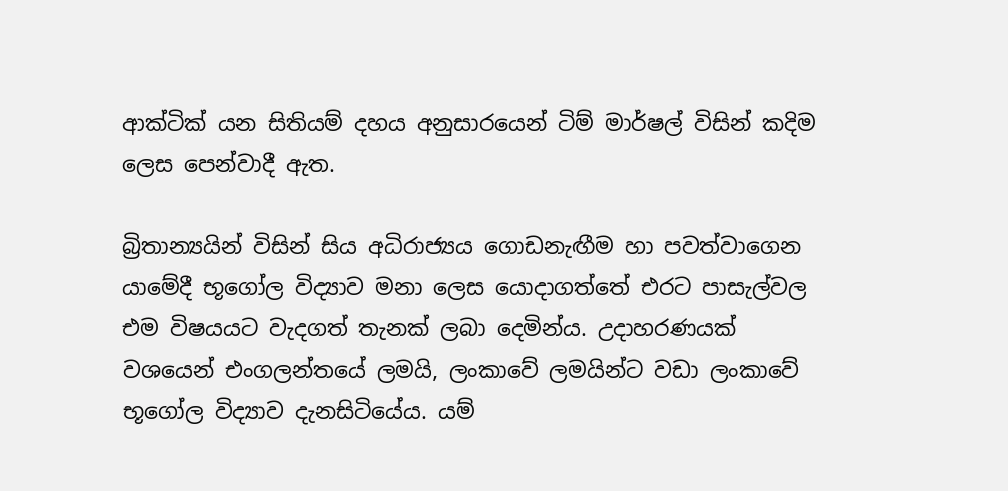ආක්ටික් යන සිතියම් දහය අනුසාරයෙන් ටිම් මාර්ෂල් විසින් කදිම ලෙස පෙන්වාදී ඇත.

බ්‍රිතාන්‍යයින් විසින් සිය අධිරාජ්‍යය ගොඩනැඟීම හා පවත්වාගෙන යාමේදී භූගෝල විද්‍යාව මනා ලෙස යොදාගත්තේ එරට පාසැල්වල එම විෂයයට වැදගත් තැනක් ලබා දෙමින්ය. උදාහරණයක් වශයෙන් එංගලන්තයේ ලමයි, ලංකාවේ ලමයින්ට වඩා ලංකාවේ භූගෝල විද්‍යාව දැනසිටියේය. යම්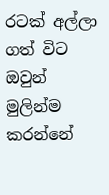රටක් අල්ලා ගත් විට ඔවුන් මුලින්ම කරන්නේ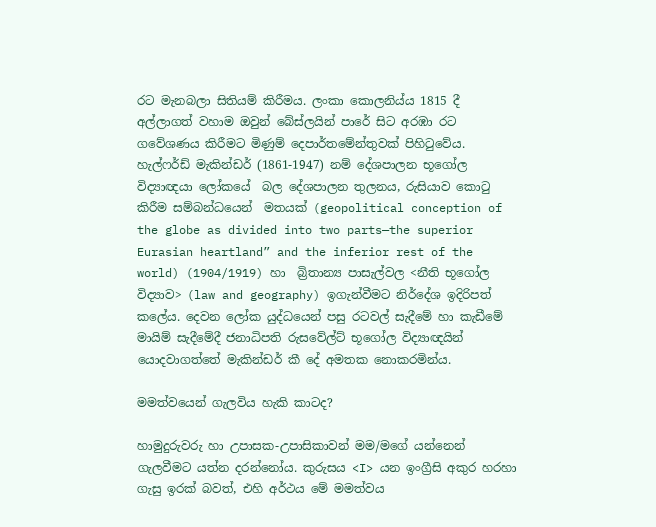රට මැනබලා සිතියම් කිරීමය. ලංකා කොලනිය්ය 1815 දී අල්ලාගත් වහාම ඔවුන් බේස්ලයින් පාරේ සිට අරඹා රට ගවේශණය කිරීමට මිණුම් දෙපාර්තමේන්තුවක් පිහිටුවේය. හැල්ෆර්ඩ් මැකින්ඩර් (1861-1947) නම් දේශපාලන භූගෝල විද්‍යාඥයා ලෝකයේ  බල දේශපාලන තුලනය, රුසියාව කොටු කිරීම සම්බන්ධයෙන්  මතයක් (geopolitical conception of the globe as divided into two parts—the superior Eurasian heartland” and the inferior rest of the world) (1904/1919) හා  බ්‍රිතාන්‍ය පාසැල්වල <නීති භූගෝල විද්‍යාව> (law and geography) ඉගැන්වීමට නිර්දේශ ඉදිරිපත් කලේය. දෙවන ලෝක යුද්ධයෙන් පසු රටවල් සැදීමේ හා කැඩීමේ මායිම් සැදීමේදී ජනාධිපති රුසවේල්ට් භූගෝල විද්‍යාඥයින් යොදවාගත්තේ මැකින්ඩර් කී දේ අමතක නොකරමින්ය.

මමත්වයෙන් ගැලවිය හැකි කාටද?

හාමුදුරුවරු හා උපාසක-උපාසිකාවන් මම/මගේ යන්නෙන් ගැලවීමට යත්න දරන්නෝය. කුරුසය <I> යන ඉංග්‍රීසි අකුර හරහා ගැසු ඉරක් බවත්, එහි අර්ථය මේ මමත්වය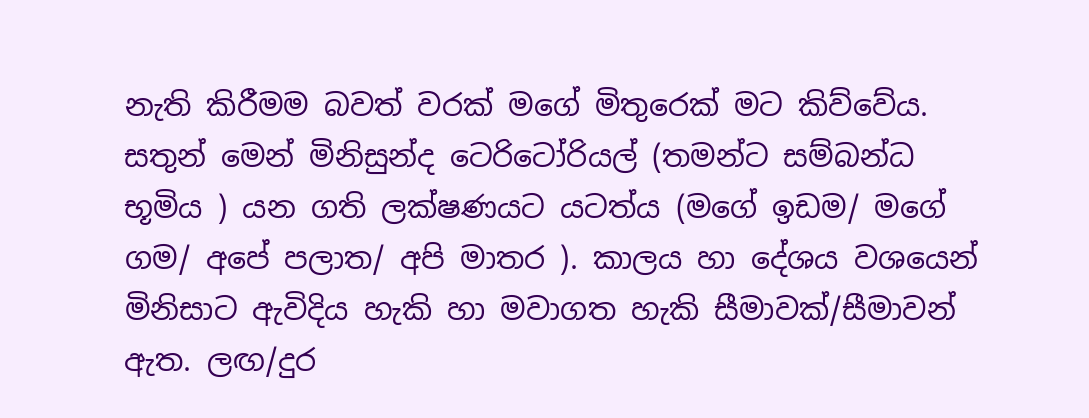නැති කිරීමම බවත් වරක් මගේ මිතුරෙක් මට කිව්වේය. සතුන් මෙන් මිනිසුන්ද ටෙරිටෝරියල් (තමන්ට සම්බන්ධ භූමිය ) යන ගති ලක්ෂණයට යටත්ය (මගේ ඉඩම/ මගේ ගම/ අපේ පලාත/ අපි මාතර ). කාලය හා දේශය වශයෙන් මිනිසාට ඇවිදිය හැකි හා මවාගත හැකි සීමාවක්/සීමාවන් ඇත. ලඟ/දුර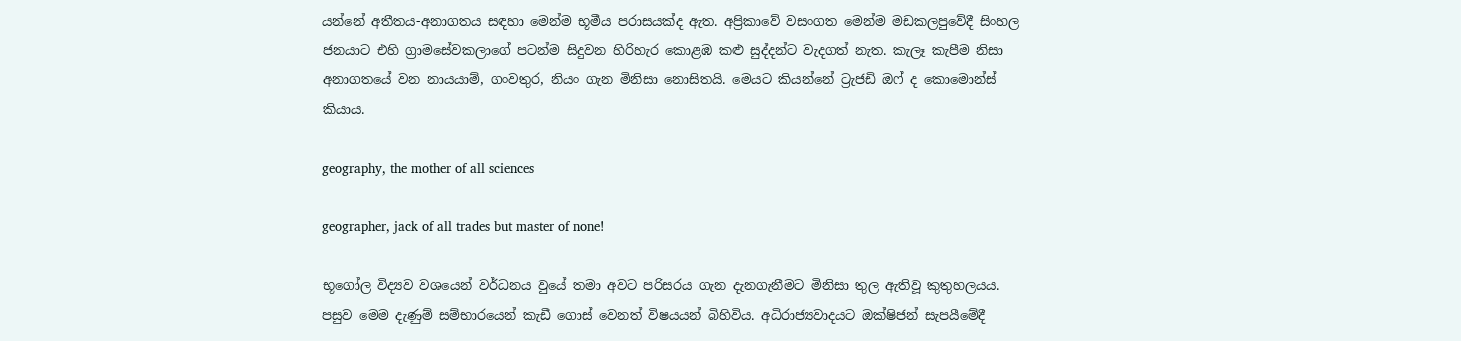යන්නේ අතීතය-අනාගතය සඳහා මෙන්ම භූමීය පරාසයක්ද ඇත. අප්‍රිකාවේ වසංගත මෙන්ම මඩකලපුවේදී සිංහල ජනයාට එහි ග්‍රාමසේවකලාගේ පටන්ම සිදුවන හිරිහැර කොළඹ කළු සුද්දන්ට වැදගත් නැත. කැලෑ කැපීම නිසා අනාගතයේ වන නායයාම්, ගංවතුර, නියං ගැන මිනිසා නොසිතයි. මෙයට කියන්නේ ට්‍රැජඩි ඔෆ් ද කොමොන්ස් කියාය.

geography, the mother of all sciences

geographer, jack of all trades but master of none!

භූගෝල විද්‍යව වශයෙන් වර්ධනය වුයේ තමා අවට පරිසරය ගැන දැනගැනීමට මිනිසා තුල ඇතිවූ කුතුහලයය. පසුව මෙම දැණුම් සම්භාරයෙන් කැඩී ගොස් වෙනත් විෂයයන් බිහිවිය. අධිරාජ්‍යවාදයට ඔක්ෂිජන් සැපයීමේදී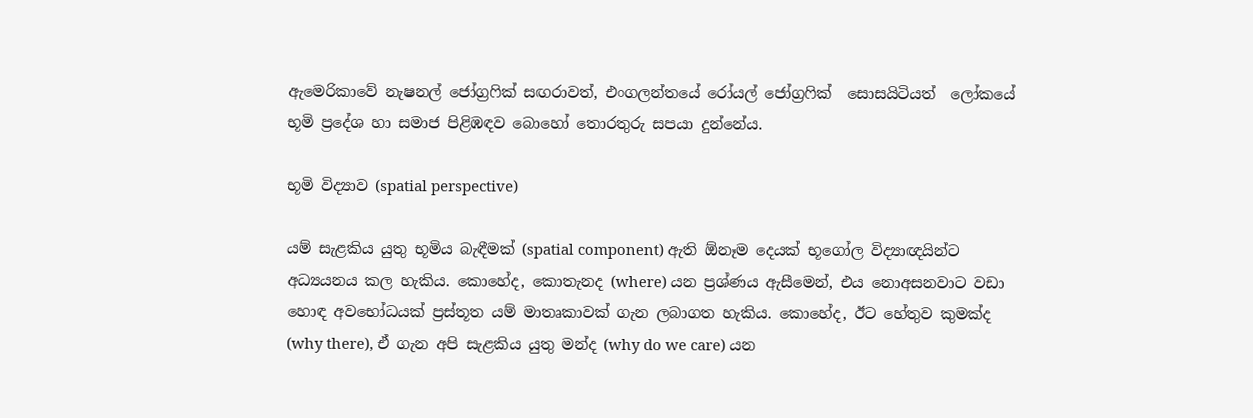ඇමෙරිකාවේ නැෂනල් ජෝග්‍රෆික් සඟරාවත්, එංගලන්තයේ රෝයල් ජෝග්‍රෆික්  සොසයිටියත්  ලෝකයේ භූමි ප්‍රදේශ හා සමාජ පිළිඹඳව බොහෝ තොරතුරු සපයා දුන්නේය.

භූමි විද්‍යාව (spatial perspective)

යම් සැළකිය යුතු භූමිය බැඳීමක් (spatial component) ඇති ඕනෑම දෙයක් භූගෝල විද්‍යාඥයින්ට අධ්‍යයනය කල හැකිය. කොහේද, කොතැනද (where) යන ප්‍රශ්ණය ඇසීමෙන්, එය නොඅසනවාට වඩා හොඳ අවභෝධයක් ප්‍රස්තූත යම් මාතෘකාවක් ගැන ලබාගත හැකිය. කොහේද, ඊට හේතුව කුමක්ද (why there), ඒ ගැන අපි සැළකිය යුතු මන්ද (why do we care) යන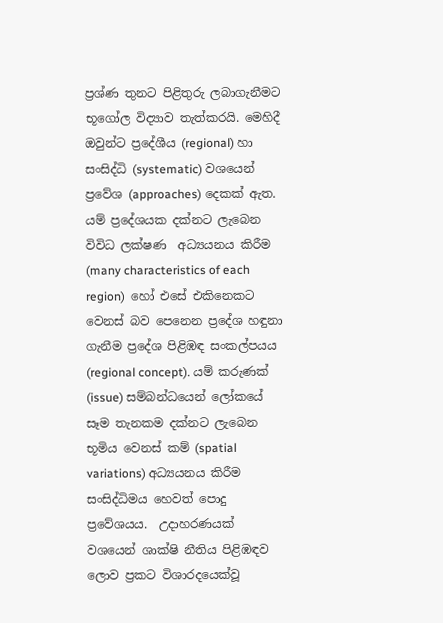ප්‍රශ්ණ තුනට පිළිතුරු ලබාගැනීමට භූගෝල විද්‍යාව තැත්කරයි. මෙහිදී ඔවුන්ට ප්‍රදේශීය (regional) හා  සංසිද්ධි (systematic) වශයෙන් ප්‍රවේශ (approaches) දෙකක් ඇත. යම් ප්‍රදේශයක දක්නට ලැබෙන විවිධ ලක්ෂණ  අධ්‍යයනය කිරීම (many characteristics of each region)  හෝ එසේ එකිනෙකට වෙනස් බව පෙනෙන ප්‍රදේශ හඳුනා ගැනීම ප්‍රදේශ පිළිඹඳ සංකල්පයය (regional concept). යම් කරුණක් (issue) සම්බන්ධයෙන් ලෝකයේ සෑම තැනකම දක්නට ලැබෙන  භූමිය වෙනස් කම් (spatial variations) අධ්‍යයනය කිරීම සංසිද්ධිමය හෙවත් පොදු ප්‍රවේශයය.  උදාහරණයක් වශයෙන් ශාක්ෂි නීතිය පිළිඹඳව ලොව ප්‍රකට විශාරදයෙක්වූ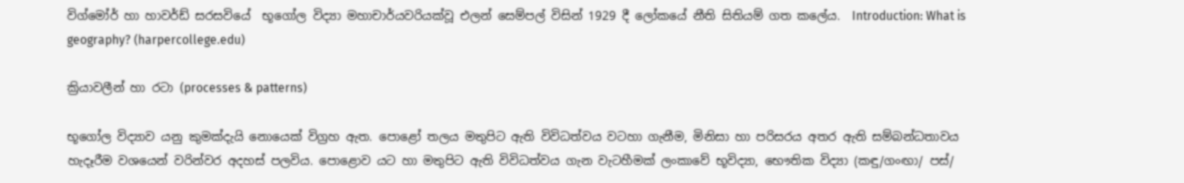විග්මෝර් හා හාවර්ඩ් සරසවියේ  භූගෝල විද්‍යා මහාචාර්යවරියක්වූ එලන් සෙම්පල් විසින් 1929 දී ලෝකයේ නීති සිතියම් ගත කලේය.  Introduction: What is geography? (harpercollege.edu)

ක්‍රියාවලීන් හා රටා (processes & patterns)

භූගෝල විද්‍යාව යනු කුමක්දැයි නොයෙක් විග්‍රහ ඇත. පොළෝ තලය මතුපිට ඇති විවිධත්වය වටහා ගැනීම, මිනිසා හා පරිසරය අතර ඇති සම්බන්ධතාවය හැදෑරීම වශයෙන් වරින්වර අදහස් පලවිය. පොළොව යට හා මතුපිට ඇති විවිධත්වය ගැන වැටහීමක් ලංකාවේ භූවිද්‍යා, භෞතික විද්‍යා (කඳු/ගංඟා/ පස්/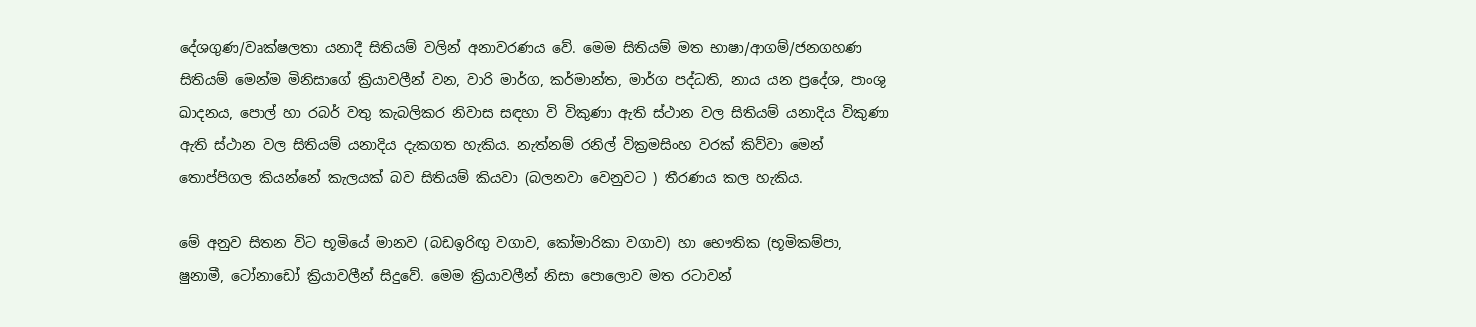දේශගුණ/වෘක්ෂලතා යනාදී සිතියම් වලින් අනාවරණය වේ. මෙම සිතියම් මත භාෂා/ආගම්/ජනගහණ සිතියම් මෙන්ම මිනිසාගේ ක්‍රියාවලීන් වන, වාරි මාර්ග, කර්මාන්ත, මාර්ග පද්ධති, නාය යන ප්‍රදේශ, පාංශු ඛාදනය, පොල් හා රබර් වතු කැබලිකර නිවාස සඳහා වි විකුණා ඇති ස්ථාන වල සිතියම් යනාදිය විකුණා ඇති ස්ථාන වල සිතියම් යනාදිය දැකගත හැකිය. නැත්නම් රනිල් වික්‍රමසිංහ වරක් කිව්වා මෙන්  තොප්පිගල කියන්නේ කැලයක් බව සිතියම් කියවා (බලනවා වෙනුවට ) තීරණය කල හැකිය.

මේ අනුව සිතන විට භූමියේ මානව (බඩඉරිඟු වගාව, කෝමාරිකා වගාව) හා භෞතික (භූමිකම්පා, ෂුනාමී, ටෝනාඩෝ ක්‍රියාවලීන් සිදුවේ. මෙම ක්‍රියාවලීන් නිසා පොලොව මත රටාවන්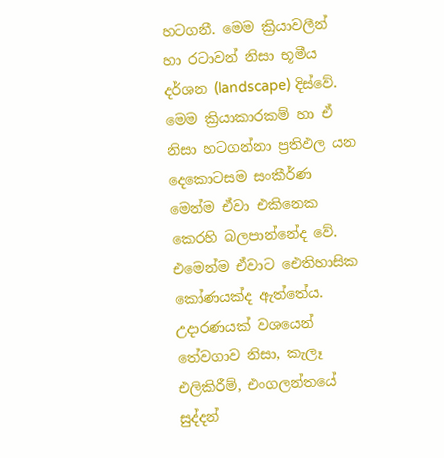හටගනී. මෙම ක්‍රියාවලීන් හා රටාවන් නිසා භූමීය දර්ශන (landscape) දිස්වේ. මෙම ක්‍රියාකාරකම් හා ඒ නිසා හටගන්නා ප්‍රතිඵල යන දෙකොටසම සංකීර්ණ මෙන්ම ඒවා එකිනෙක කෙරහි බලපාන්නේද වේ. එමෙන්ම ඒවාට ඓතිහාසික කෝණයක්ද ඇත්තේය. උදාරණයක් වශයෙන් තේවගාව නිසා, කැලෑ එලිකිරීම්, එංගලන්තයේ සුද්දන්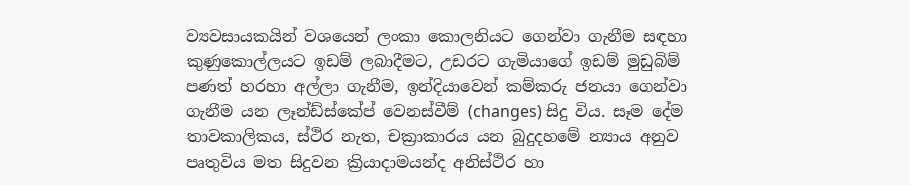ව්‍යවසායකයින් වශයෙන් ලංකා කොලනියට ගෙන්වා ගැනීම සඳහා කුණුකොල්ලයට ඉඩම් ලබාදීමට, උඩරට ගැමියාගේ ඉඩම් මුඩුබිම් පණත් හරහා අල්ලා ගැනීම, ඉන්දියාවෙන් කම්කරු ජනයා ගෙන්වා ගැනීම යන ලෑන්ඩ්ස්කේප් වෙනස්වීම් (changes) සිදු විය. සෑම දේම තාවකාලිකය, ස්ථිර නැත, චක්‍රාකාරය යන බුදුදහමේ න්‍යාය අනුව පෘතුවිය මත සිදුවන ක්‍රියාදාමයන්ද අනිස්ථිර හා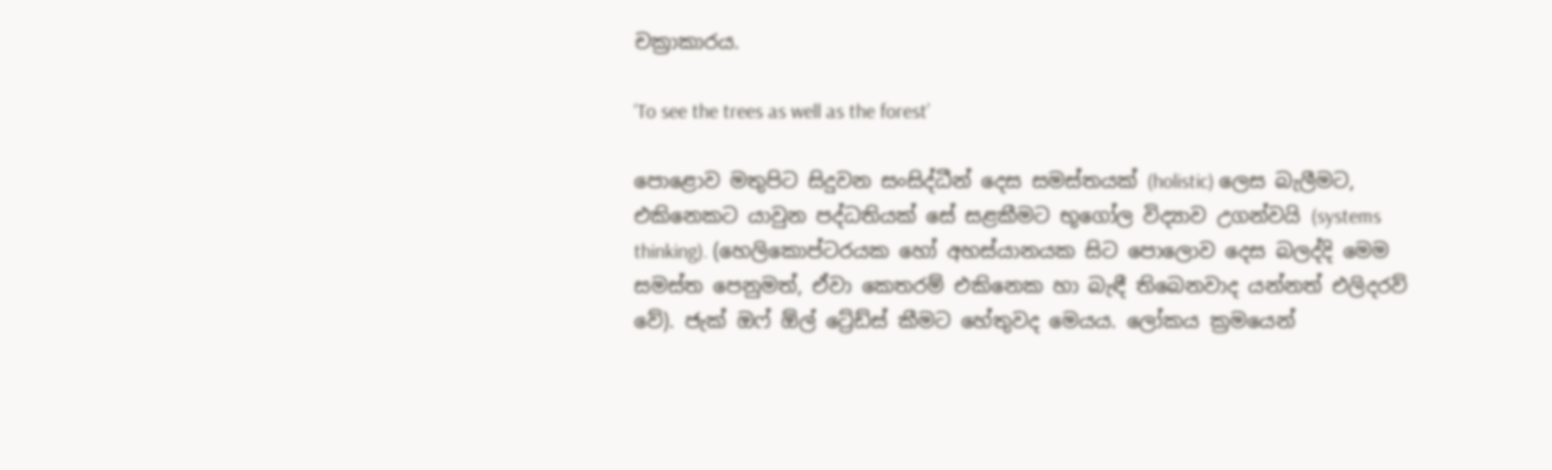චක්‍රාකාරය.

‘To see the trees as well as the forest’

පොළොව මතුපිට සිදුවන සංසිද්ධීන් දෙස සමස්තයක් (holistic) ලෙස බැලීමට, එකිනෙකට යාවුන පද්ධතියක් සේ සළකීමට භූගෝල විද්‍යාව උගන්වයි (systems thinking). (හෙලිකොප්ටරයක හෝ අහස්යානයක සිට පොලොව දෙස බලද්දි මෙම සමස්ත පෙනුමත්, ඒවා කෙතරම් එකිනෙක හා බැඳී තිබෙනවාද යන්නත් එලිදරව් වේ). ජැක් ඔෆ් ඕල් ට්‍රේඩ්ස් කීමට හේතුවද මෙයය. ලෝකය ක්‍රමයෙන්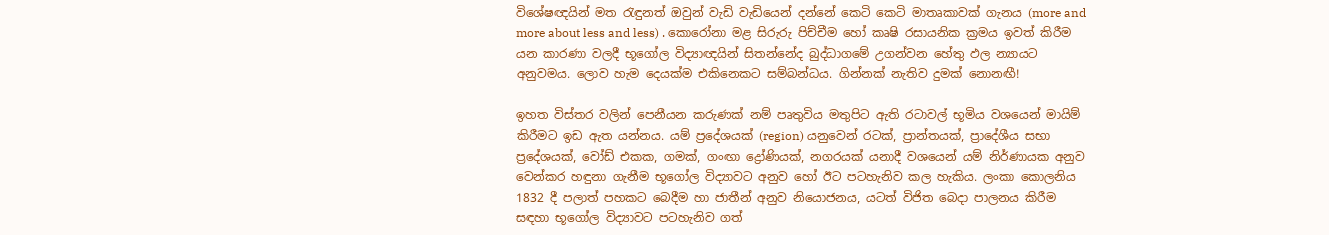විශේෂඥයින් මත රැඳුනත් ඔවුන් වැඩි වැඩියෙන් දන්නේ කෙටි කෙටි මාතෘකාවක් ගැනය (more and more about less and less) . කොරෝනා මළ සිරුරු පිච්චීම හෝ කෘෂි රසායනික ක්‍රමය ඉවත් කිරීම යන කාරණා වලදී භූගෝල විද්‍යාඥයින් සිතන්නේද බුද්ධාගමේ උගන්වන හේතු ඵල න්‍යායට අනුවමය. ලොව හැම දෙයක්ම එකිනෙකට සම්බන්ධය. ගින්නක් නැතිව දුමක් නොනඟී!

ඉහත විස්තර වලින් පෙනීයන කරුණක් නම් පෘතුවිය මතුපිට ඇති රටාවල් භූමිය වශයෙන් මායිම් කිරීමට ඉඩ ඇත යන්නය. යම් ප්‍රදේශයක් (region) යනුවෙන් රටක්, ප්‍රාන්තයක්, ප්‍රාදේශීය සභා ප්‍රදේශයක්, වෝඩ් එකක, ගමක්, ගංඟා ද්‍රෝණියක්, නගරයක් යනාදී වශයෙන් යම් නිර්ණායක අනුව වෙන්කර හඳුනා ගැනීම භූගෝල විද්‍යාවට අනුව හෝ ඊට පටහැනිව කල හැකිය. ලංකා කොලනිය 1832 දී පලාත් පහකට බෙදීම හා ජාතීන් අනුව නියොජනය, යටත් විජිත බෙදා පාලනය කිරීම සඳහා භූගෝල විද්‍යාවට පටහැනිව ගත්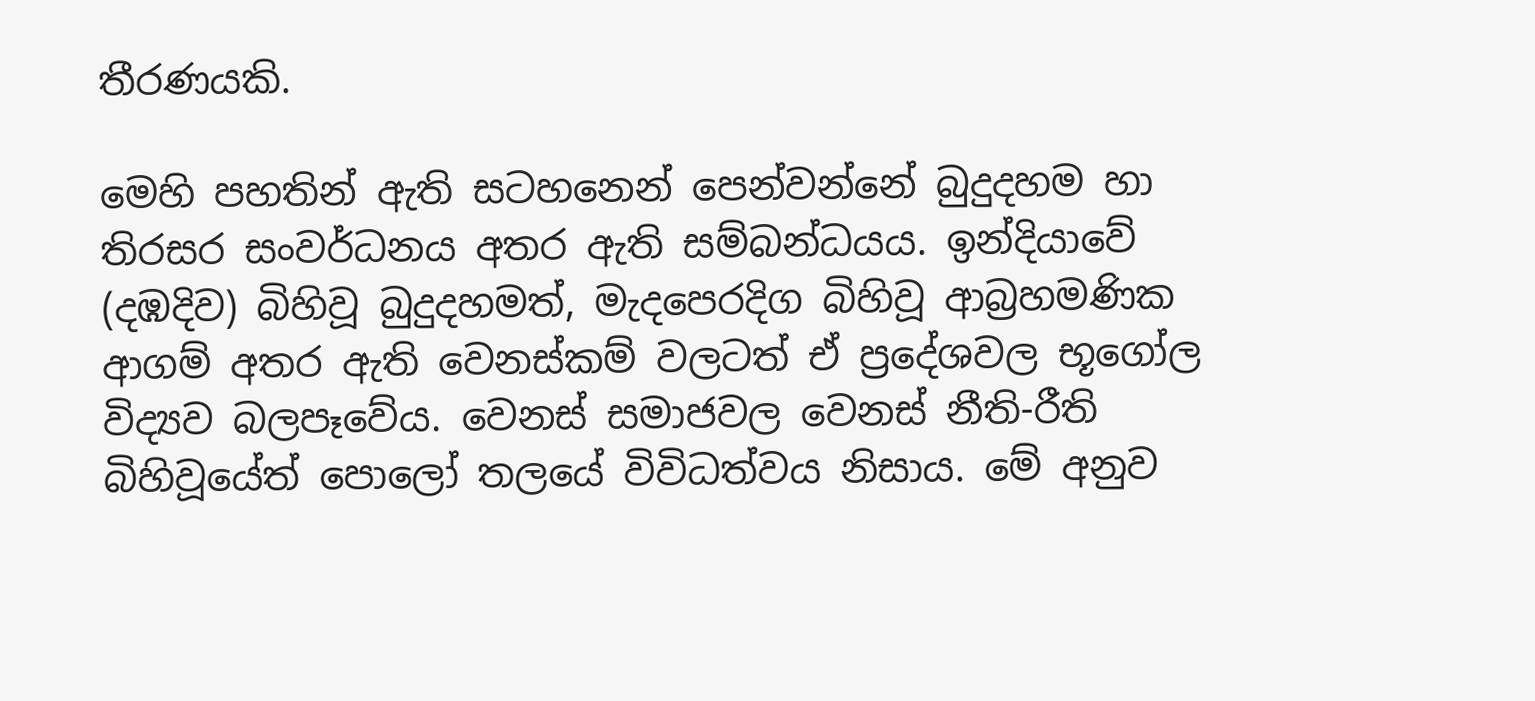තීරණයකි.

මෙහි පහතින් ඇති සටහනෙන් පෙන්වන්නේ බුදුදහම හා තිරසර සංවර්ධනය අතර ඇති සම්බන්ධයය. ඉන්දියාවේ (දඹදිව) බිහිවූ බුදුදහමත්, මැදපෙරදිග බිහිවූ ආබ්‍රහමණික ආගම් අතර ඇති වෙනස්කම් වලටත් ඒ ප්‍රදේශවල භූගෝල විද්‍යව බලපෑවේය. වෙනස් සමාජවල වෙනස් නීති-රීති බිහිවූයේත් පොලෝ තලයේ විවිධත්වය නිසාය. මේ අනුව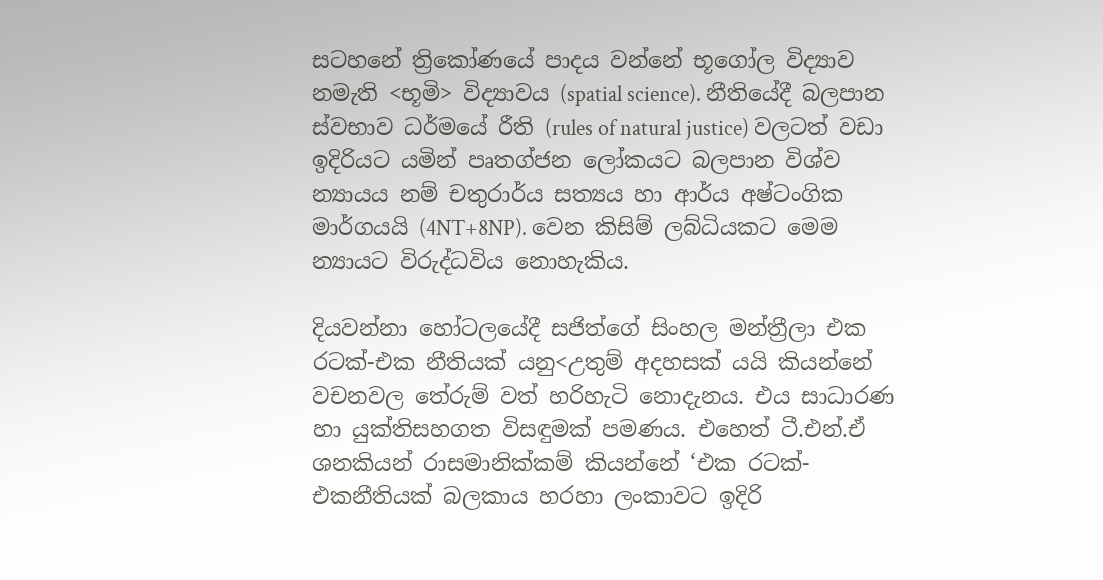සටහනේ ත්‍රිකෝණයේ පාදය වන්නේ භූගෝල විද්‍යාව නමැති <භූමි> විද්‍යාවය (spatial science). නීතියේදී බලපාන ස්වභාව ධර්මයේ රීති (rules of natural justice) වලටත් වඩා ඉදිරියට යමින් පෘතග්ජන ලෝකයට බලපාන විශ්ව  න්‍යායය නම් චතුරාර්ය සත්‍යය හා ආර්ය අෂ්ටංගික මාර්ගයයි (4NT+8NP). වෙන කිසිම් ලබ්ධියකට මෙම න්‍යායට විරුද්ධවිය නොහැකිය.

දියවන්නා හෝටලයේදී සජිත්ගේ සිංහල මන්ත්‍රීලා එක රටක්-එක නීතියක් යනු<උතුම් අදහසක් යයි කියන්නේ වචනවල තේරුම් වත් හරිහැටි නොදැනය. එය සාධාරණ හා යුක්තිසහගත විසඳුමක් පමණය. එහෙත් ටී.එන්.ඒ ශනකියන් රාසමානික්කම් කියන්නේ ‘එක රටක්-එකනීතියක් බලකාය හරහා ලංකාවට ඉදිරි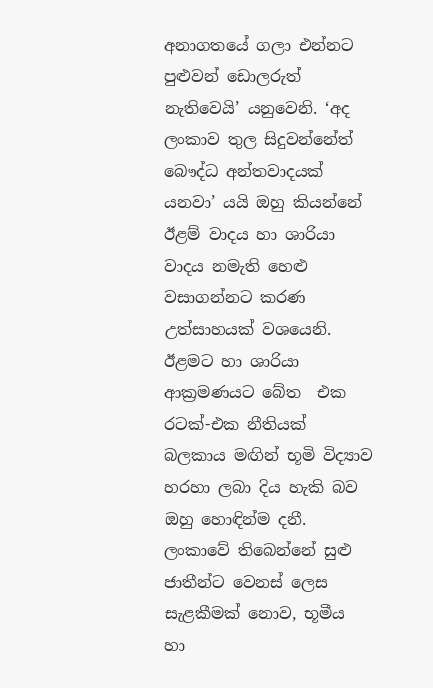අනාගතයේ ගලා එන්නට පුළුවන් ඩොලරුත් නැතිවෙයි’ යනුවෙනි. ‘අද ලංකාව තුල සිදුවන්නේත් බෞද්ධ අන්තවාදයක් යනවා’ යයි ඔහු කියන්නේ ඊළම් වාදය හා ශාරියා වාදය නමැති හෙළු වසාගන්නට කරණ උත්සාහයක් වශයෙනි. ඊළමට හා ශාරියා  ආක්‍රමණයට බේත  එක රටක්-එක නීතියක් බලකාය මඟින් භූමි විද්‍යාව හරහා ලබා දිය හැකි බව ඔහු හොඳින්ම දනී. ලංකාවේ තිබෙන්නේ සුළු ජාතීන්ට වෙනස් ලෙස සැළකීමක් නොව, භූමීය හා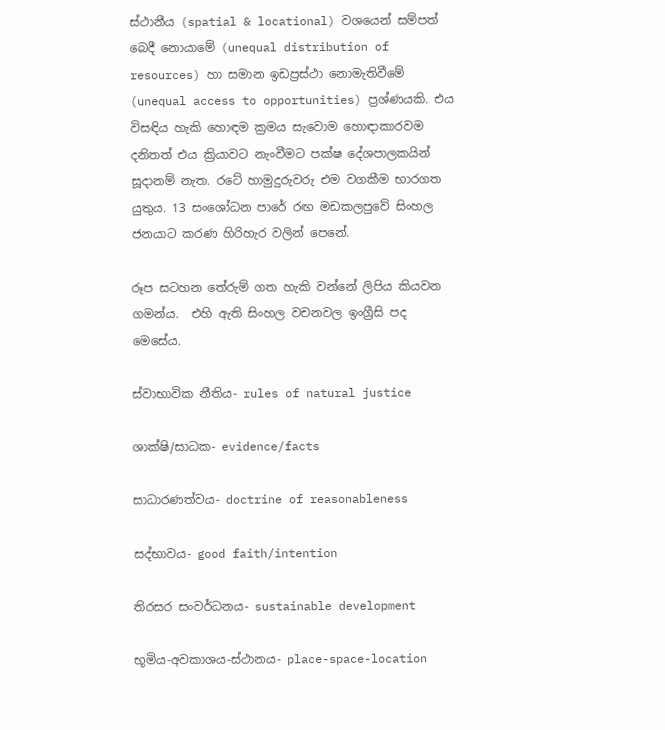ස්ථානීය (spatial & locational) වශයෙන් සම්පත් බෙදී නොයාමේ (unequal distribution of resources) හා සමාන ඉඩප්‍රස්ථා නොමැතිවීමේ (unequal access to opportunities) ප්‍රශ්ණයකි. එය විසඳිය හැකි හොඳම ක්‍රමය සැවොම හොඳාකාරවම දනිතත් එය ක්‍රියාවට නැංවීමට පක්ෂ දේශපාලකයින් සූදානම් නැත. රටේ හාමුදුරුවරු එම වගකීම භාරගත යුතුය. 13 සංශෝධන පාරේ රඟ මඩකලපුවේ සිංහල ජනයාට කරණ හිරිහැර වලින් පෙනේ.

රූප සටහන තේරුම් ගත හැකි වන්නේ ලිපිය කියවන ගමන්ය.  එහි ඇති සිංහල වචනවල ඉංග්‍රීසි පද මෙසේය.

ස්වාභාවික නීතිය- rules of natural justice

ශාක්ෂි/සාධක- evidence/facts

සාධාරණත්වය- doctrine of reasonableness

සද්භාවය- good faith/intention

තිරසර සංවර්ධනය- sustainable development

භූමිය-අවකාශය-ස්ථානය- place-space-location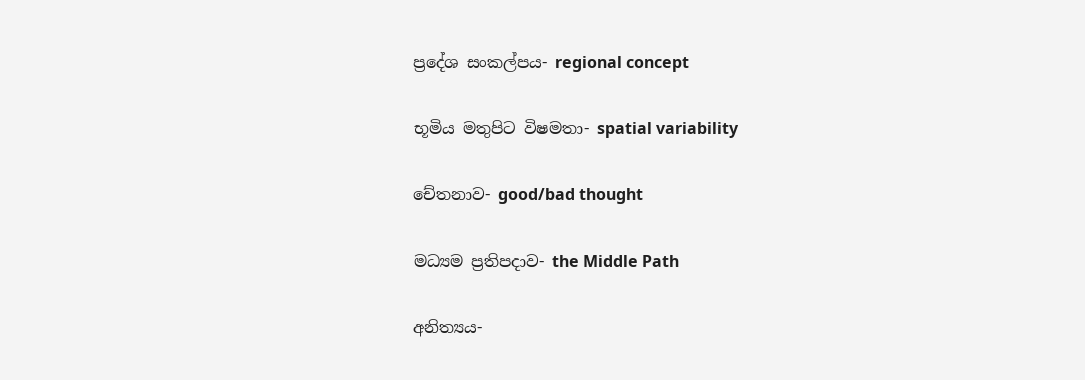ප්‍රදේශ සංකල්පය- regional concept

භූමිය මතුපිට විෂමතා- spatial variability

චේතනාව- good/bad thought

මධ්‍යම ප්‍රතිපදාව- the Middle Path

අනිත්‍යය-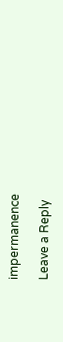impermanence

Leave a Reply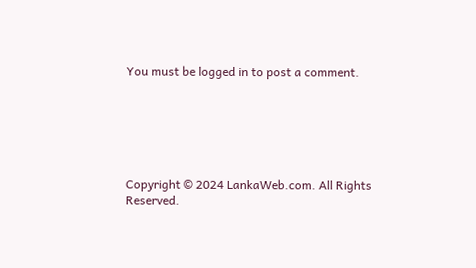You must be logged in to post a comment.






Copyright © 2024 LankaWeb.com. All Rights Reserved.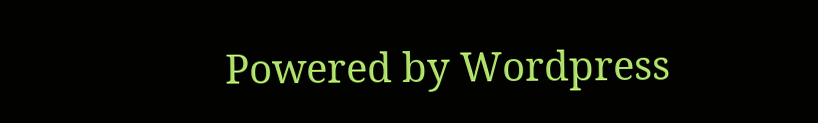Powered by Wordpress